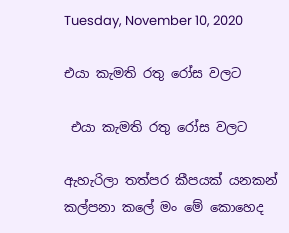Tuesday, November 10, 2020

එයා කැමති රතු රෝස වලට

 එයා කැමති රතු රෝස වලට

ඇහැරිලා තත්පර කීපයක් යනකන් කල්පනා කලේ මං මේ කොහෙද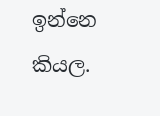ඉන්නෙ කියල.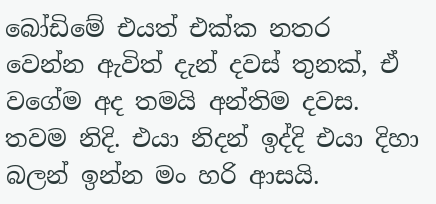බෝඩිමේ එයත් එක්ක නතර වෙන්න ඇවිත් දැන් දවස් තුනක්, ඒ වගේම අද තමයි අන්තිම දවස. තවම නිදි. එයා නිදන් ඉද්දි එයා දිහා බලන් ඉන්න මං හරි ආසයි.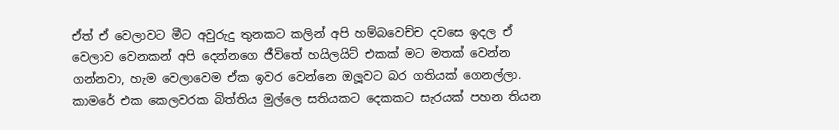ඒත් ඒ වෙලාවට මීට අවුරුදු තුනකට කලින් අපි හම්බවෙච්ච දවසෙ ඉදල ඒ වෙලාව වෙනකන් අපි දෙන්නගෙ ජීවිතේ හයිලයිට් එකක් මට මතක් වෙන්න ගන්නවා, හැම වෙලාවෙම ඒක ඉවර වෙන්නෙ ඔලූවට බර ගතියක් ගෙනල්ලා. කාමරේ එක කෙලවරක බිත්තිය මුල්ලෙ සතියකට දෙකකට සැරයක් පහන තියන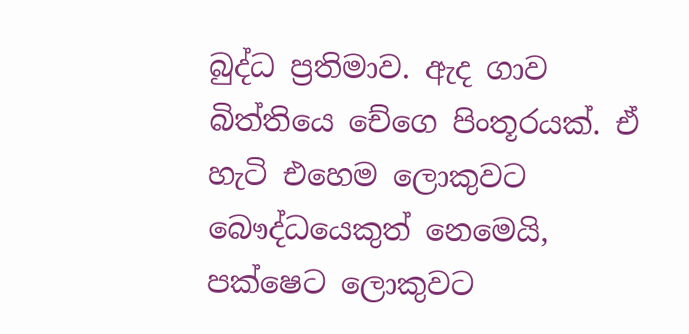බුද්ධ ප්‍රතිමාව. ඇද ගාව බිත්තියෙ චේගෙ පිංතූරයක්. ඒ හැටි එහෙම ලොකුවට බෞද්ධයෙකුත් නෙමෙයි, පක්ෂෙට ලොකුවට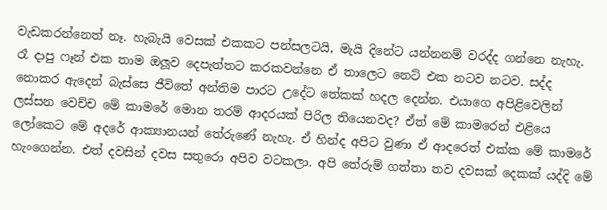වැඩකරන්නෙත් නෑ. හැබැයි වෙසක් එකකට පන්සලටයි, මැයි දිනේට යන්නනම් වරද්ද ගන්නෙ නැහැ. රෑ දාපු ෆෑන් එක තාම ඔලූව දෙපැත්තට කරකවන්නෙ ඒ තාලෙට නෙට් එක නටව නටව. සද්ද නොකර ඇදෙන් බැස්සෙ ජීවිතේ අන්තිම පාරට උදේට තේකක් හදල දෙන්න. එයාගෙ අපිළිවෙලින් ලස්සන වෙච්ච මේ කාමරේ මොන තරම් ආදරයක් පිරිල තියෙනවද? ඒත් මේ කාමරෙන් එළියෙ ලෝකෙට මේ අදරේ ආක්‍යානයන් තේරුණේ නැහැ. ඒ හින්ද අපිට වුණා ඒ ආදරෙත් එක්ක මේ කාමරේ හැංගෙන්න. එත් දවසින් දවස සතුරො අපිව වටකලා. අපි තේරුම් ගත්තා තව දවසක් දෙකක් යද්දි මේ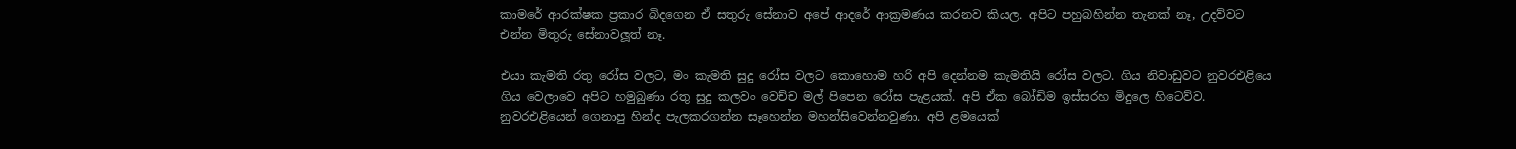කාමරේ ආරක්ෂක ප්‍රකාර බිදගෙන ඒ සතුරු සේනාව අපේ ආදරේ ආක්‍රමණය කරනව කියල. අපිට පහුබහින්න තැනක් නෑ, උදව්වට එන්න මිතුරු සේනාවලූත් නෑ.

එයා කැමති රතු රෝස වලට, මං කැමති සුදු රෝස වලට කොහොම හරි අපි දෙන්නම කැමතියි රෝස වලට. ගිය නිවාඩුවට නුවරඑළියෙ ගිය වෙලාවෙ අපිට හමුබුණා රතු සුදු කලවං වෙච්ච මල් පිපෙන රෝස පැළයක්. අපි ඒක බෝඩිම ඉස්සරහ මිදුලෙ හිටෙව්ව. නුවරඑළියෙන් ගෙනාපු හින්ද පැලකරගන්න සෑහෙන්න මහන්සිවෙන්නවුණා. අපි ළමයෙක්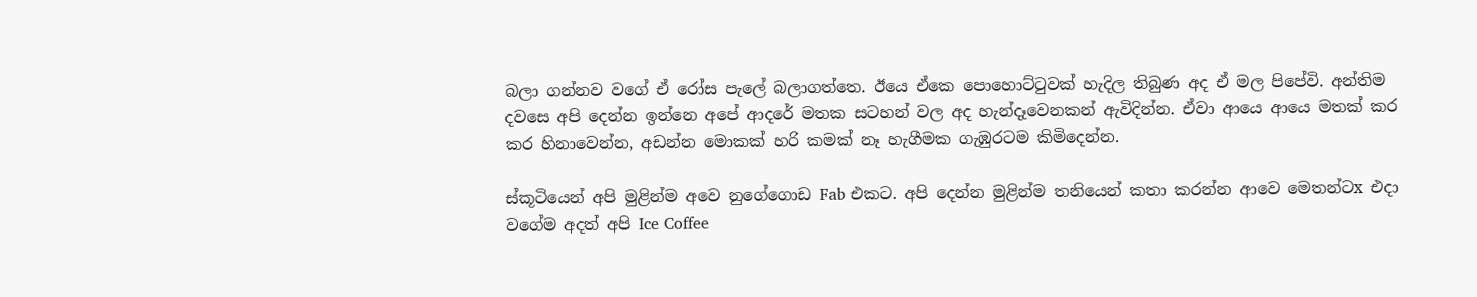බලා ගන්නව වගේ ඒ රෝස පැලේ බලාගත්තෙ. ඊයෙ ඒකෙ පොහොට්ටුවක් හැදිල තිබුණ අද ඒ මල පිපේවි. අන්තිම දවසෙ අපි දෙන්න ඉන්නෙ අපේ ආදරේ මතක සටහන් වල අද හැන්දෑවෙනකන් ඇවිදින්න. ඒවා ආයෙ ආයෙ මතක් කර කර හිනාවෙන්න, අඩන්න මොකක් හරි කමක් නෑ හැගීමක ගැඹුරටම කිමිදෙන්න.

ස්කූටියෙන් අපි මුළින්ම අවෙ නුගේගොඩ Fab එකට. අපි දෙන්න මුළින්ම තනියෙන් කතා කරන්න ආවෙ මෙතන්ටx එදා වගේම අදත් අපි Ice Coffee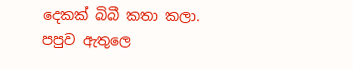දෙකක් බිබී කතා කලා. පපුව ඇතුලෙ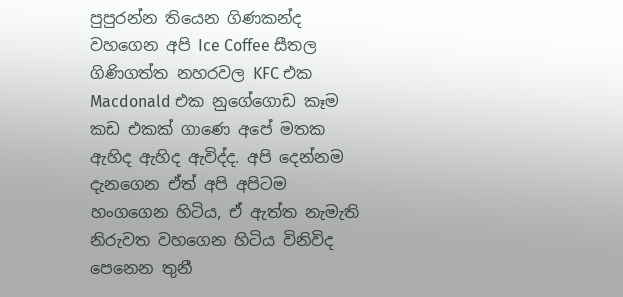පුපුරන්න තියෙන ගිණකන්ද වහගෙන අපි Ice Coffee සීතල ගිණිගත්ත නහරවල KFC එක Macdonald එක නුගේගොඩ කෑම කඩ එකක් ගාණෙ අපේ මතක ඇහිද ඇහිද ඇවිද්ද. අපි දෙන්නම දැනගෙන ඒත් අපි අපිටම හංගගෙන හිටිය, ඒ ඇත්ත නැමැති නිරුවත වහගෙන හිටිය විනිවිද පෙනෙන තුනී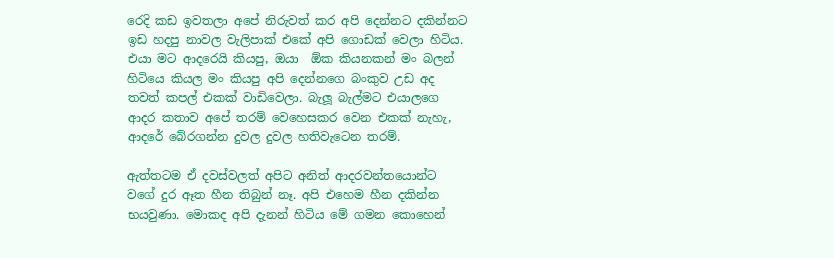රෙදි කඩ ඉවතලා අපේ නිරුවත් කර අපි දෙන්නට දකින්නට ඉඩ හදපු නාවල වැලිපාක් එකේ අපි ගොඩක් වෙලා හිටිය. එයා මට ආදරෙයි කියපු, ඔයා  ඕක කියනකන් මං බලන් හිටියෙ කියල මං කියපු අපි දෙන්නගෙ බංකුව උඩ අද තවත් කපල් එකක් වාඩිවෙලා. බැලූ බැල්මට එයාලගෙ ආදර කතාව අපේ තරම් වෙහෙසකර වෙන එකක් නැහැ, ආදරේ බේරගන්න දුවල දුවල හතිවැටෙන තරම්.

ඇත්තටම ඒ දවස්වලත් අපිට අනිත් ආදරවන්තයොන්ට වගේ දුර ඈත හීන තිබුන් නෑ. අපි එහෙම හීන දකින්න භයවුණා. මොකද අපි දැනන් හිටිය මේ ගමන කොහෙන්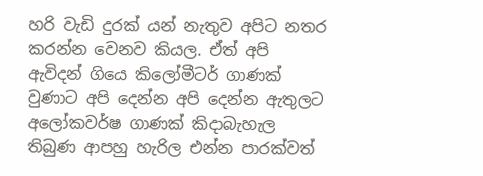හරි වැඩි දුරක් යන් නැතුව අපිට නතර කරන්න වෙනව කියල. ඒත් අපි ඇවිදන් ගියෙ කිලෝමීටර් ගාණක් වුණාට අපි දෙන්න අපි දෙන්න ඇතුලට අලෝකවර්ෂ ගාණක් කිදාබැහැල තිබුණ ආපහු හැරිල එන්න පාරක්වත්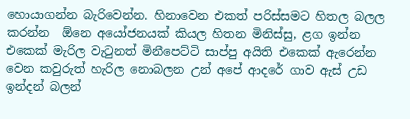හොයාගන්න බැරිවෙන්න. හිනාවෙන එකත් පරිස්සමට හිතල බලල කරන්න  ඕනෙ අයෝජනයක් කියල හිතන මිනිස්සු, ළග ඉන්න එකෙක් මැරිල වැටුනත් මිනීපෙට්ටි සාප්පු අයිති එකෙක් ඇරෙන්න වෙන කවුරුත් හැරිල නොබලන උන් අපේ ආදරේ ගාව ඇස් උඩ ඉන්දන් බලන්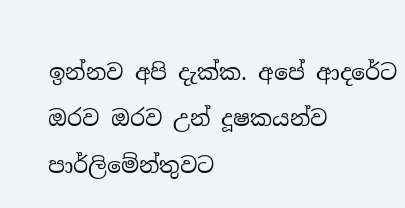ඉන්නව අපි දැක්ක. අපේ ආදරේට ඔරව ඔරව උන් දූෂකයන්ව පාර්ලිමේන්තුවට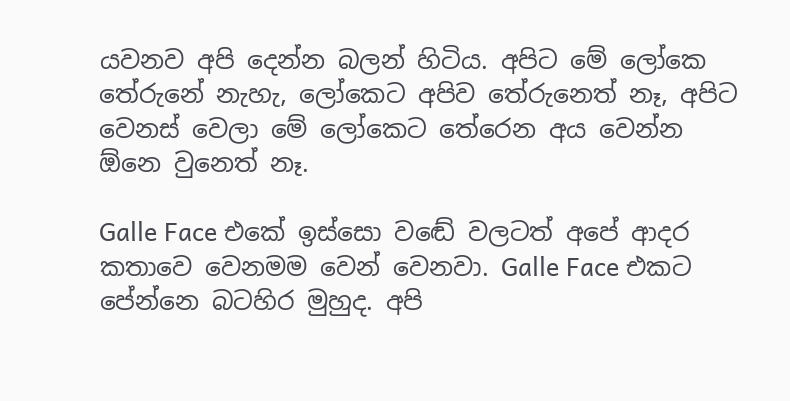යවනව අපි දෙන්න බලන් හිටිය. අපිට මේ ලෝකෙ තේරුනේ නැහැ, ලෝකෙට අපිව තේරුනෙත් නෑ, අපිට වෙනස් වෙලා මේ ලෝකෙට තේරෙන අය වෙන්න  ඕනෙ වුනෙත් නෑ.

Galle Face එකේ ඉස්සො වඬේ වලටත් අපේ ආදර කතාවෙ වෙනමම වෙන් වෙනවා. Galle Face එකට පේන්නෙ බටහිර මුහුද. අපි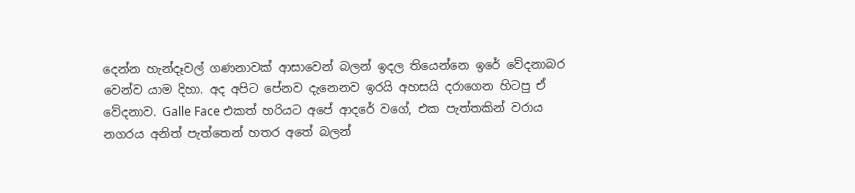දෙන්න හැන්දෑවල් ගණනාවක් ආසාවෙන් බලන් ඉදල තියෙන්නෙ ඉරේ වේදනාබර වෙන්ව යාම දිහා. අද අපිට පේනව දැනෙනව ඉරයි අහසයි දරාගෙන හිටපු ඒ වේදනාව. Galle Face එකත් හරියට අපේ ආදරේ වගේ, එක පැත්තකින් වරාය නගරය අනිත් පැත්තෙන් හතර අතේ බලන්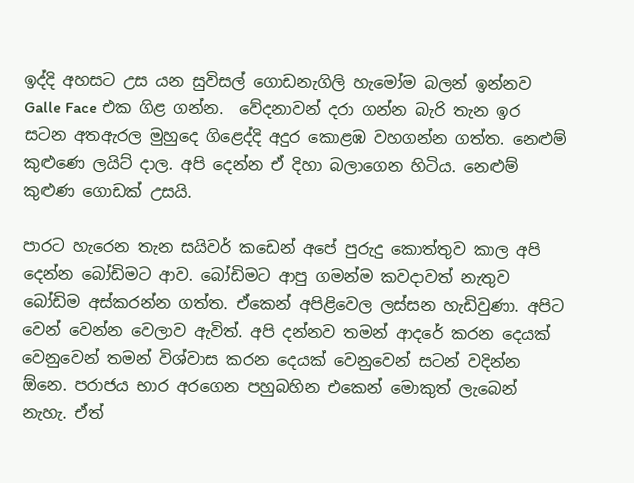ඉද්දි අහසට උස යන සුවිසල් ගොඩනැගිලි හැමෝම බලන් ඉන්නව Galle Face එක ගිළ ගන්න.  වේදනාවන් දරා ගන්න බැරි තැන ඉර සටන අතඇරල මුහුදෙ ගිළෙද්දි අදුර කොළඹ වහගන්න ගත්ත. නෙළුම් කුළුණෙ ලයිට් දාල. අපි දෙන්න ඒ දිහා බලාගෙන හිටිය. නෙළුම් කුළුණ ගොඩක් උසයි.

පාරට හැරෙන තැන සයිවර් කඩෙන් අපේ පුරුදු කොත්තුව කාල අපි දෙන්න බෝඩිමට ආව. බෝඩිමට ආපු ගමන්ම කවදාවත් නැතුව බෝඩිම අස්කරන්න ගත්ත. ඒකෙන් අපිළිවෙල ලස්සන හැඩිවුණා. අපිට වෙන් වෙන්න වෙලාව ඇවිත්. අපි දන්නව තමන් ආදරේ කරන දෙයක් වෙනුවෙන් තමන් විශ්වාස කරන දෙයක් වෙනුවෙන් සටන් වදින්න  ඕනෙ. පරාජය භාර අරගෙන පහුබහින එකෙන් මොකුත් ලැබෙන් නැහැ. ඒත්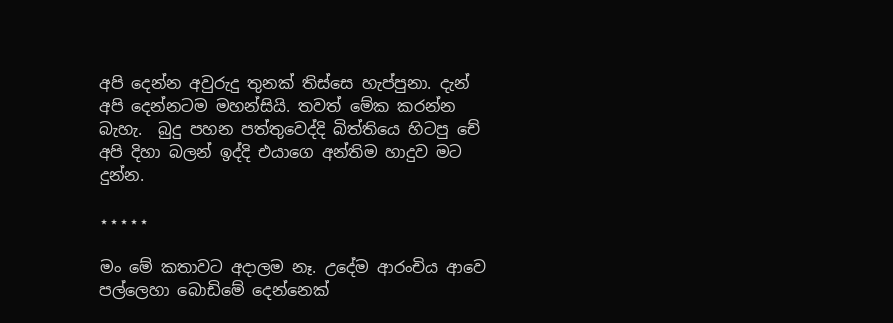අපි දෙන්න අවුරුදු තුනක් තිස්සෙ හැප්පුනා. දැන් අපි දෙන්නටම මහන්සියි. තවත් මේක කරන්න බැහැ.  බුදු පහන පත්තුවෙද්දි බිත්තියෙ හිටපු චේ අපි දිහා බලන් ඉද්දි එයාගෙ අන්තිම හාදුව මට දුන්න.

⋆⋆⋆⋆⋆

මං මේ කතාවට අදාලම නෑ. උදේම ආරංචිය ආවෙ පල්ලෙහා බොඩිමේ දෙන්නෙක්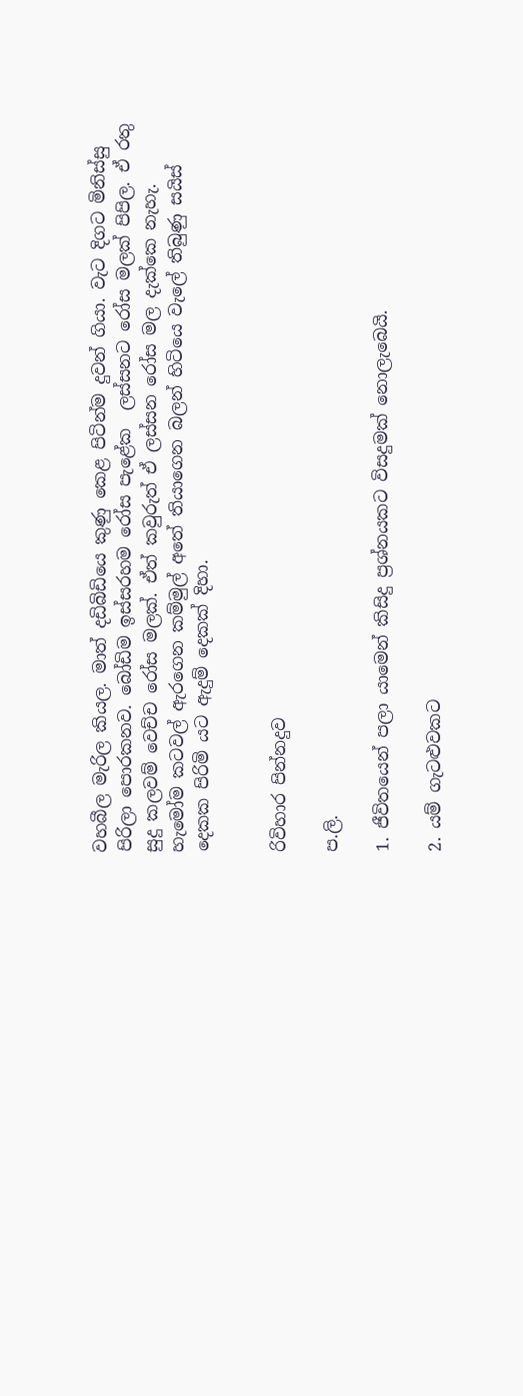වහබීල මැරිල කියල. මාත් දඩිබිඩියෙ කුණු කෙළ පිටින්ම දුවන් ගියා. වැට දිගට මිනිස්සු පිරිලා පොරකනව. බෝඩිම ඉස්සරහම රෝස පැළේක  ලස්සනට රෝස මලක් පිපිල. ඒ රතු සුදු කලවම් වෙච්ච රෝස මලක්. ඒත් කවුරුත් ඒ ලස්සන රෝස මල දැක්කෙ නැහැ. හැමෝම කටවල් ඇරගෙන කම්මුල් අතේ තියාගෙන බලන් හිටියෙ වැලේ තිබුණු සයිස් දෙකක පිරිමි යට ඇදුම් දෙකක් දිහා.


රිවිහාර පින්නදුව

ප.ලි.

1. ජීවිතයෙන් පලා යාමෙන් කිසිදු ප්‍රශ්නයකට විසදුමක් නොලැබෙයි.

2. යම් ගැටළුවකට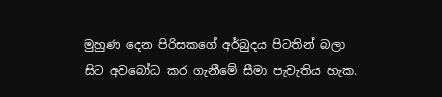මුහුණ දෙන පිරිසකගේ අර්බුදය පිටතින් බලා සිට අවබෝධ කර ගැනීමේ සීමා පැවැතිය හැක.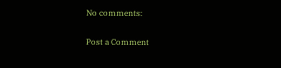No comments:

Post a Comment